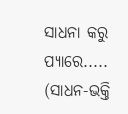ସାଧନା କରୁ ପ୍ୟାରେ.....
(ସାଧନ-ଭକ୍ତି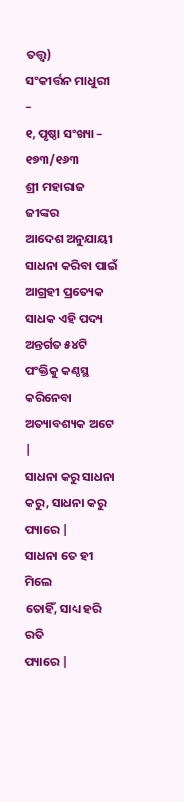ତତ୍ତ୍ବ)
ସଂକୀର୍ତ୍ତନ ମାଧୁରୀ –
୧, ପୃଷ୍ଠା ସଂଖ୍ୟା – ୧୭୩/୧୬୩
ଶ୍ରୀ ମହାରାଜ ଜୀଙ୍କର
ଆଦେଶ ଅନୁଯାୟୀ ସାଧନା କରିବା ପାଇଁ ଆଗ୍ରହୀ ପ୍ରତ୍ୟେକ ସାଧକ ଏହି ପଦ୍ୟ ଅନ୍ତର୍ଗତ ୫୪ଟି
ପଂକ୍ତିକୁ କଣ୍ଠସ୍ଥ କରିନେବା ଅତ୍ୟାବଶ୍ୟକ ଅଟେ |
ସାଧନା କରୁ ସାଧନା
କରୁ, ସାଧନା କରୁ ପ୍ୟାରେ |
ସାଧନା ତେ ହୀ ମିଲେ
ତୋହିଁ, ସାଧ୍ୟ ହରି ରତି
ପ୍ୟାରେ |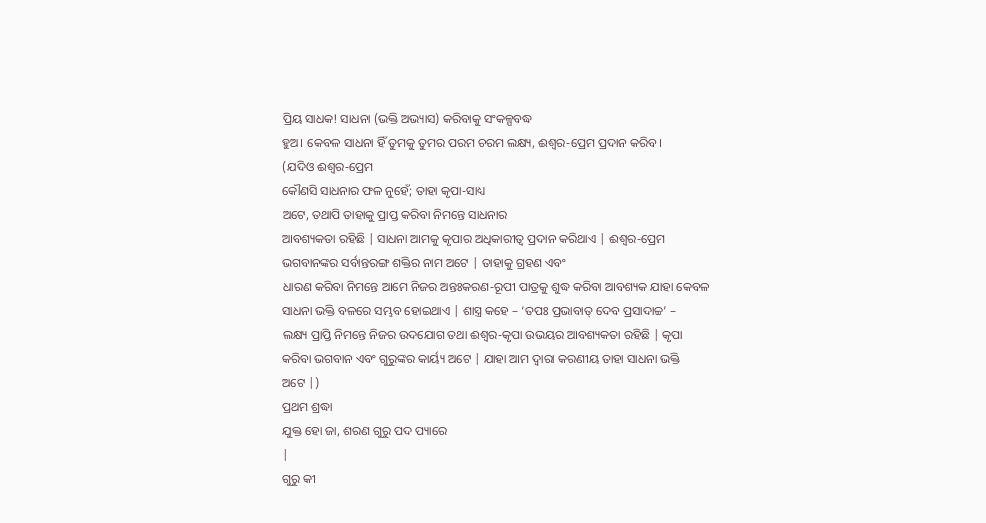ପ୍ରିୟ ସାଧକ! ସାଧନା (ଭକ୍ତି ଅଭ୍ୟାସ) କରିବାକୁ ସଂକଳ୍ପବଦ୍ଧ
ହୁଅ। କେବଳ ସାଧନା ହିଁ ତୁମକୁ ତୁମର ପରମ ଚରମ ଲକ୍ଷ୍ୟ, ଈଶ୍ୱର-ପ୍ରେମ ପ୍ରଦାନ କରିବ।
(ଯଦିଓ ଈଶ୍ବର-ପ୍ରେମ
କୌଣସି ସାଧନାର ଫଳ ନୁହେଁ; ତାହା କୃପା-ସାଧ୍ୟ
ଅଟେ, ତଥାପି ତାହାକୁ ପ୍ରାପ୍ତ କରିବା ନିମନ୍ତେ ସାଧନାର
ଆବଶ୍ୟକତା ରହିଛି | ସାଧନା ଆମକୁ କୃପାର ଅଧିକାରୀତ୍ବ ପ୍ରଦାନ କରିଥାଏ | ଈଶ୍ବର-ପ୍ରେମ
ଭଗବାନଙ୍କର ସର୍ବାନ୍ତରଙ୍ଗ ଶକ୍ତିର ନାମ ଅଟେ | ତାହାକୁ ଗ୍ରହଣ ଏବଂ
ଧାରଣ କରିବା ନିମନ୍ତେ ଆମେ ନିଜର ଅନ୍ତଃକରଣ-ରୂପୀ ପାତ୍ରକୁ ଶୁଦ୍ଧ କରିବା ଆବଶ୍ୟକ ଯାହା କେବଳ
ସାଧନା ଭକ୍ତି ବଳରେ ସମ୍ଭବ ହୋଇଥାଏ | ଶାସ୍ତ୍ର କହେ – ‘ତପଃ ପ୍ରଭାବାତ୍ ଦେବ ପ୍ରସାଦାଚ୍ଚ’ –
ଲକ୍ଷ୍ୟ ପ୍ରାପ୍ତି ନିମନ୍ତେ ନିଜର ଉଦଯୋଗ ତଥା ଈଶ୍ବର-କୃପା ଉଭୟର ଆବଶ୍ୟକତା ରହିଛି | କୃପା
କରିବା ଭଗବାନ ଏବଂ ଗୁରୁଙ୍କର କାର୍ୟ୍ୟ ଅଟେ | ଯାହା ଆମ ଦ୍ବାରା କରଣୀୟ ତାହା ସାଧନା ଭକ୍ତି
ଅଟେ |)
ପ୍ରଥମ ଶ୍ରଦ୍ଧା
ଯୁକ୍ତ ହୋ ଜା, ଶରଣ ଗୁରୁ ପଦ ପ୍ୟାରେ
|
ଗୁରୁ କୀ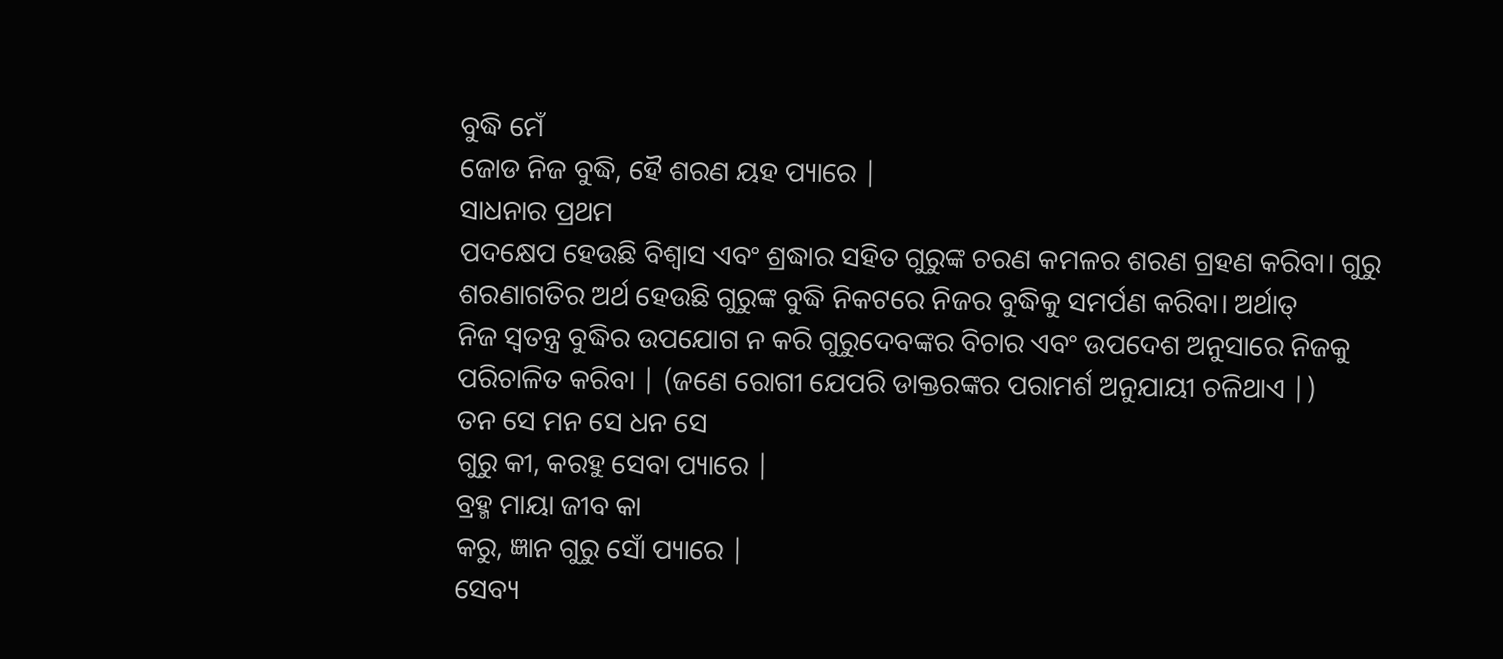ବୁଦ୍ଧି ମେଁ
ଜୋଡ ନିଜ ବୁଦ୍ଧି, ହୈ ଶରଣ ୟହ ପ୍ୟାରେ |
ସାଧନାର ପ୍ରଥମ
ପଦକ୍ଷେପ ହେଉଛି ବିଶ୍ୱାସ ଏବଂ ଶ୍ରଦ୍ଧାର ସହିତ ଗୁରୁଙ୍କ ଚରଣ କମଳର ଶରଣ ଗ୍ରହଣ କରିବା। ଗୁରୁ
ଶରଣାଗତିର ଅର୍ଥ ହେଉଛି ଗୁରୁଙ୍କ ବୁଦ୍ଧି ନିକଟରେ ନିଜର ବୁଦ୍ଧିକୁ ସମର୍ପଣ କରିବା। ଅର୍ଥାତ୍
ନିଜ ସ୍ବତନ୍ତ୍ର ବୁଦ୍ଧିର ଉପଯୋଗ ନ କରି ଗୁରୁଦେବଙ୍କର ବିଚାର ଏବଂ ଉପଦେଶ ଅନୁସାରେ ନିଜକୁ
ପରିଚାଳିତ କରିବା | (ଜଣେ ରୋଗୀ ଯେପରି ଡାକ୍ତରଙ୍କର ପରାମର୍ଶ ଅନୁଯାୟୀ ଚଳିଥାଏ |)
ତନ ସେ ମନ ସେ ଧନ ସେ
ଗୁରୁ କୀ, କରହୁ ସେବା ପ୍ୟାରେ |
ବ୍ରହ୍ମ ମାୟା ଜୀବ କା
କରୁ, ଜ୍ଞାନ ଗୁରୁ ସୋଁ ପ୍ୟାରେ |
ସେବ୍ୟ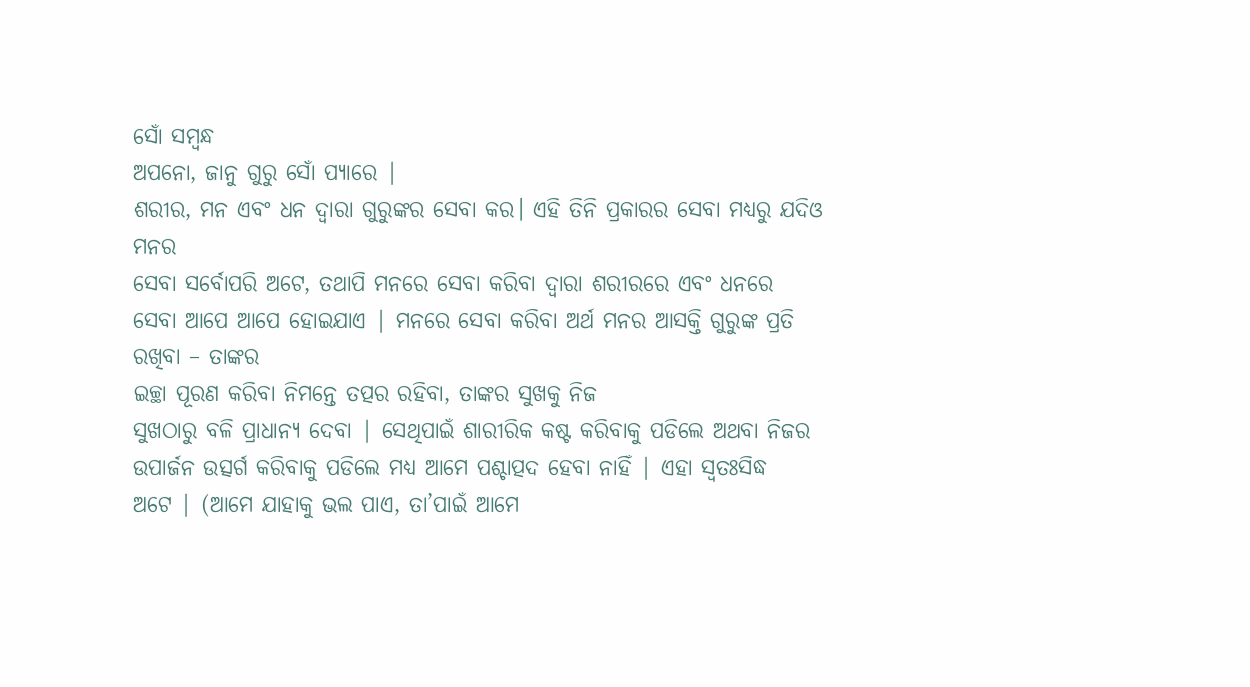ସୋଁ ସମ୍ବନ୍ଧ
ଅପନୋ, ଜାନୁ ଗୁରୁ ସୋଁ ପ୍ୟାରେ |
ଶରୀର, ମନ ଏବଂ ଧନ ଦ୍ବାରା ଗୁରୁଙ୍କର ସେବା କର। ଏହି ତିନି ପ୍ରକାରର ସେବା ମଧ୍ୟରୁ ଯଦିଓ ମନର
ସେବା ସର୍ବୋପରି ଅଟେ, ତଥାପି ମନରେ ସେବା କରିବା ଦ୍ବାରା ଶରୀରରେ ଏବଂ ଧନରେ
ସେବା ଆପେ ଆପେ ହୋଇଯାଏ | ମନରେ ସେବା କରିବା ଅର୍ଥ ମନର ଆସକ୍ତି ଗୁରୁଙ୍କ ପ୍ରତି ରଖିବା – ତାଙ୍କର
ଇଚ୍ଛା ପୂରଣ କରିବା ନିମନ୍ତେ ତତ୍ପର ରହିବା, ତାଙ୍କର ସୁଖକୁ ନିଜ
ସୁଖଠାରୁ ବଳି ପ୍ରାଧାନ୍ୟ ଦେବା | ସେଥିପାଇଁ ଶାରୀରିକ କଷ୍ଟ କରିବାକୁ ପଡିଲେ ଅଥବା ନିଜର
ଉପାର୍ଜନ ଉତ୍ସର୍ଗ କରିବାକୁ ପଡିଲେ ମଧ୍ୟ ଆମେ ପଶ୍ଚାତ୍ପଦ ହେବା ନାହିଁ | ଏହା ସ୍ବତଃସିଦ୍ଧ
ଅଟେ | (ଆମେ ଯାହାକୁ ଭଲ ପାଏ, ତା’ପାଇଁ ଆମେ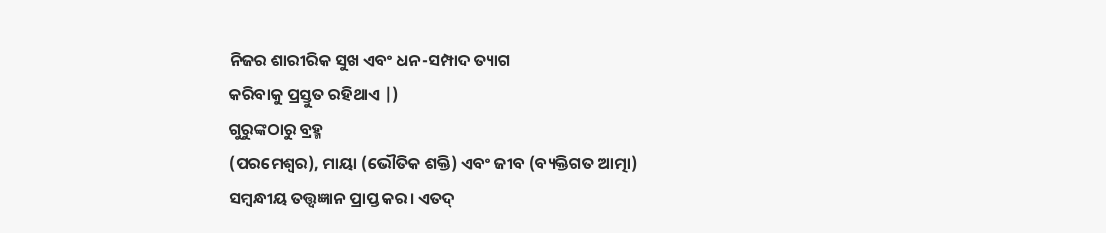ନିଜର ଶାରୀରିକ ସୁଖ ଏବଂ ଧନ-ସମ୍ପାଦ ତ୍ୟାଗ
କରିବାକୁ ପ୍ରସ୍ତୁତ ରହିଥାଏ |)
ଗୁରୁଙ୍କଠାରୁ ବ୍ରହ୍ମ
(ପରମେଶ୍ୱର), ମାୟା (ଭୌତିକ ଶକ୍ତି) ଏବଂ ଜୀବ (ବ୍ୟକ୍ତିଗତ ଆତ୍ମା)
ସମ୍ବନ୍ଧୀୟ ତତ୍ତ୍ବଜ୍ଞାନ ପ୍ରାପ୍ତ କର। ଏତଦ୍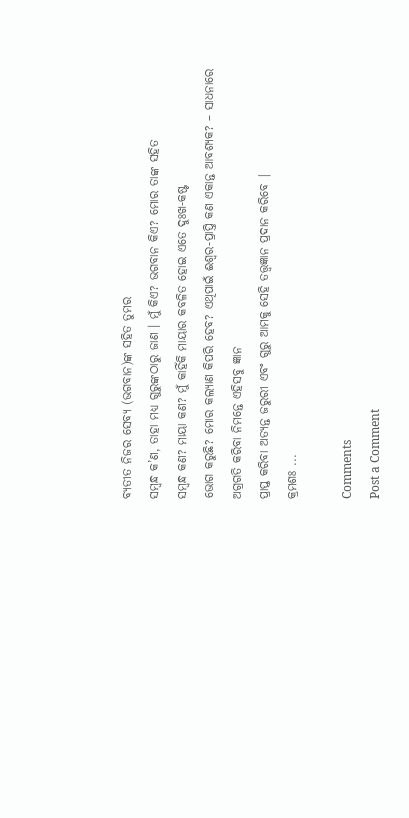ବ୍ୟତୀତ ନିଜର ସେବ୍ୟ (ଭଗବାନ)ଙ୍କ ସହିତ ତୁମର
ସମ୍ବନ୍ଧ କ’ଣ, ତାହା ମଧ୍ୟ ଗୁରୁଙ୍କଠାରୁ ଜାଣ । ମୁଁ କିଏ? ଭଗବାନ କିଏ? ମୋର ତାଙ୍କ ସହିତ
ସମ୍ବନ୍ଧ କଣ? ମାୟା କଣ? ମୁଁ କାହିଁକି ମାୟାର କବଳିତ ହୋଇ ଏତେ ଦୁଃଖ-କଷ୍ଟ
ଭୋଗ କରୁଛି? ମୋର କଲ୍ୟାଣ କିପରି ହେବ? ଏଥିପାଇଁ ଈଶ୍ବର-ପ୍ରାପ୍ତି କଣ ଏକାନ୍ତ ଆବଶ୍ୟକ? – ସାଧନାରେ ଅଗ୍ରଗତି କରିବା ନିମନ୍ତେ ଏହିସବୁ ଜ୍ଞାନ
ପ୍ରାପ୍ତ କରିବା ଅତ୍ୟନ୍ତ ଜରୁରୀ ଏବଂ ଗୁରୁ ଆମକୁ ସେହି ତତ୍ତ୍ବଜ୍ଞାନ ପ୍ରଦାନ କରିବେ |
କ୍ରମଶଃ ...

Comments
Post a Comment